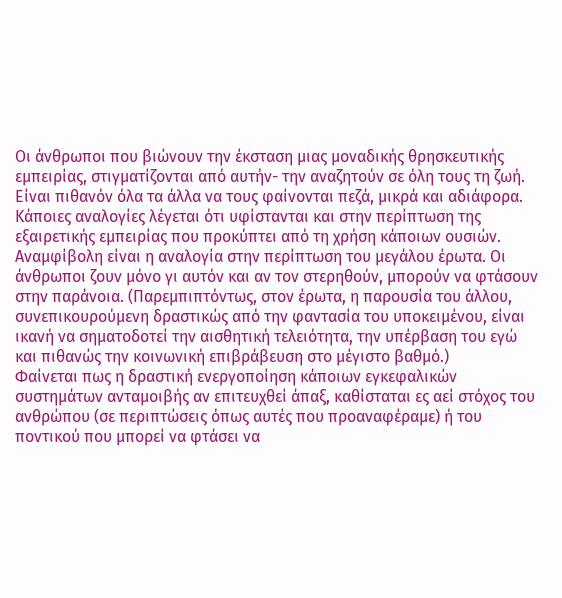Οι άνθρωποι που βιώνουν την έκσταση μιας μοναδικής θρησκευτικής εμπειρίας, στιγματίζονται από αυτήν- την αναζητούν σε όλη τους τη ζωή. Είναι πιθανόν όλα τα άλλα να τους φαίνονται πεζά, μικρά και αδιάφορα.
Κάποιες αναλογίες λέγεται ότι υφίστανται και στην περίπτωση της εξαιρετικής εμπειρίας που προκύπτει από τη χρήση κάποιων ουσιών.
Αναμφίβολη είναι η αναλογία στην περίπτωση του μεγάλου έρωτα. Οι άνθρωποι ζουν μόνο γι αυτόν και αν τον στερηθούν, μπορούν να φτάσουν στην παράνοια. (Παρεμπιπτόντως, στον έρωτα, η παρουσία του άλλου, συνεπικουρούμενη δραστικώς από την φαντασία του υποκειμένου, είναι ικανή να σηματοδοτεί την αισθητική τελειότητα, την υπέρβαση του εγώ και πιθανώς την κοινωνική επιβράβευση στο μέγιστο βαθμό.)
Φαίνεται πως η δραστική ενεργοποίηση κάποιων εγκεφαλικών συστημάτων ανταμοιβής αν επιτευχθεί άπαξ, καθίσταται ες αεί στόχος του ανθρώπου (σε περιπτώσεις όπως αυτές που προαναφέραμε) ή του ποντικού που μπορεί να φτάσει να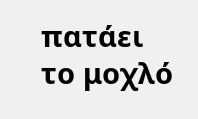πατάει το μοχλό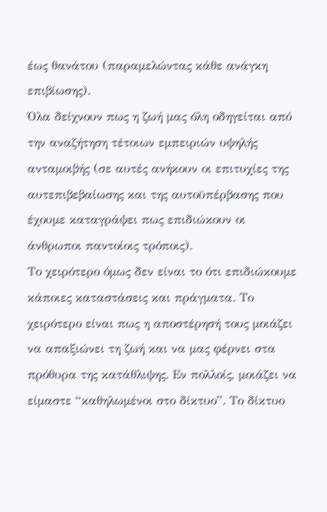έως θανάτου (παραμελώντας κάθε ανάγκη επιβίωσης).
Όλα δείχνουν πως η ζωή μας όλη οδηγείται από την αναζήτηση τέτοιων εμπειριών υψηλής ανταμοιβής (σε αυτές ανήκουν οι επιτυχίες της αυτεπιβεβαίωσης και της αυτοϋπέρβασης που έχουμε καταγράψει πως επιδιώκουν οι άνθρωποι παντοίοις τρόποις).
Το χειρότερο όμως δεν είναι το ότι επιδιώκουμε κάποιες καταστάσεις και πράγματα. Το χειρότερο είναι πως η αποστέρησή τους μοιάζει να απαξιώνει τη ζωή και να μας φέρνει στα πρόθυρα της κατάθλιψης. Εν πολλοίς, μοιάζει να είμαστε “καθηλωμένοι στο δίκτυο”. Το δίκτυο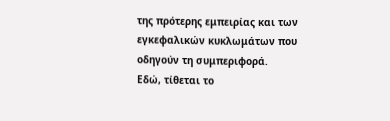της πρότερης εμπειρίας και των εγκεφαλικών κυκλωμάτων που οδηγούν τη συμπεριφορά.
Εδώ, τίθεται το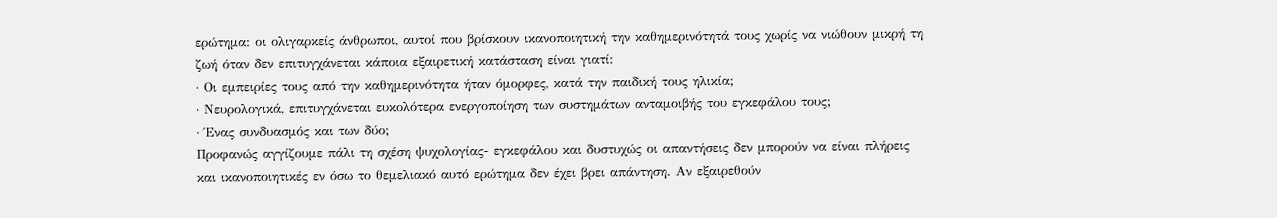ερώτημα: οι ολιγαρκείς άνθρωποι, αυτοί που βρίσκουν ικανοποιητική την καθημερινότητά τους χωρίς να νιώθουν μικρή τη ζωή όταν δεν επιτυγχάνεται κάποια εξαιρετική κατάσταση είναι γιατί:
· Οι εμπειρίες τους από την καθημερινότητα ήταν όμορφες, κατά την παιδική τους ηλικία;
· Νευρολογικά, επιτυγχάνεται ευκολότερα ενεργοποίηση των συστημάτων ανταμοιβής του εγκεφάλου τους;
· Ένας συνδυασμός και των δύο;
Προφανώς αγγίζουμε πάλι τη σχέση ψυχολογίας- εγκεφάλου και δυστυχώς οι απαντήσεις δεν μπορούν να είναι πλήρεις και ικανοποιητικές εν όσω το θεμελιακό αυτό ερώτημα δεν έχει βρει απάντηση. Αν εξαιρεθούν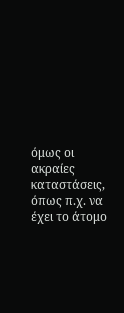όμως οι ακραίες καταστάσεις, όπως π.χ. να έχει το άτομο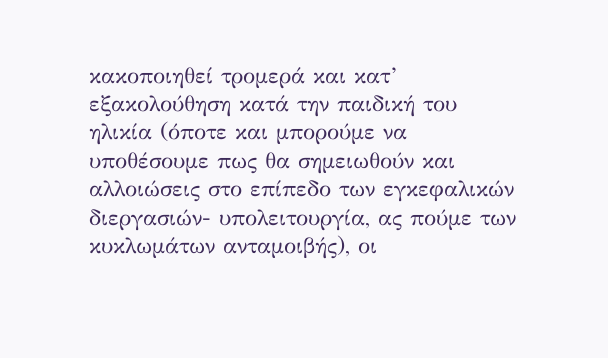κακοποιηθεί τρομερά και κατ’ εξακολούθηση κατά την παιδική του ηλικία (όποτε και μπορούμε να υποθέσουμε πως θα σημειωθούν και αλλοιώσεις στο επίπεδο των εγκεφαλικών διεργασιών- υπολειτουργία, ας πούμε των κυκλωμάτων ανταμοιβής), οι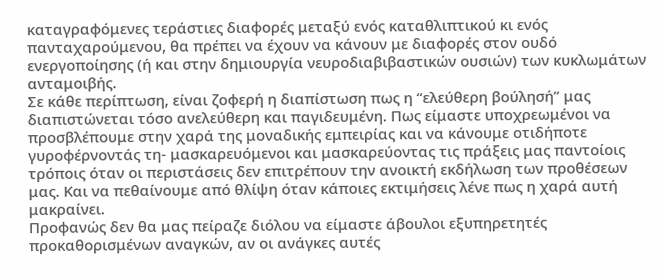καταγραφόμενες τεράστιες διαφορές μεταξύ ενός καταθλιπτικού κι ενός πανταχαρούμενου, θα πρέπει να έχουν να κάνουν με διαφορές στον ουδό ενεργοποίησης (ή και στην δημιουργία νευροδιαβιβαστικών ουσιών) των κυκλωμάτων ανταμοιβής.
Σε κάθε περίπτωση, είναι ζοφερή η διαπίστωση πως η “ελεύθερη βούλησή” μας διαπιστώνεται τόσο ανελεύθερη και παγιδευμένη. Πως είμαστε υποχρεωμένοι να προσβλέπουμε στην χαρά της μοναδικής εμπειρίας και να κάνουμε οτιδήποτε γυροφέρνοντάς τη- μασκαρευόμενοι και μασκαρεύοντας τις πράξεις μας παντοίοις τρόποις όταν οι περιστάσεις δεν επιτρέπουν την ανοικτή εκδήλωση των προθέσεων μας. Και να πεθαίνουμε από θλίψη όταν κάποιες εκτιμήσεις λένε πως η χαρά αυτή μακραίνει.
Προφανώς δεν θα μας πείραζε διόλου να είμαστε άβουλοι εξυπηρετητές προκαθορισμένων αναγκών, αν οι ανάγκες αυτές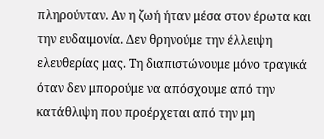πληρούνταν. Αν η ζωή ήταν μέσα στον έρωτα και την ευδαιμονία. Δεν θρηνούμε την έλλειψη ελευθερίας μας. Τη διαπιστώνουμε μόνο τραγικά όταν δεν μπορούμε να απόσχουμε από την κατάθλιψη που προέρχεται από την μη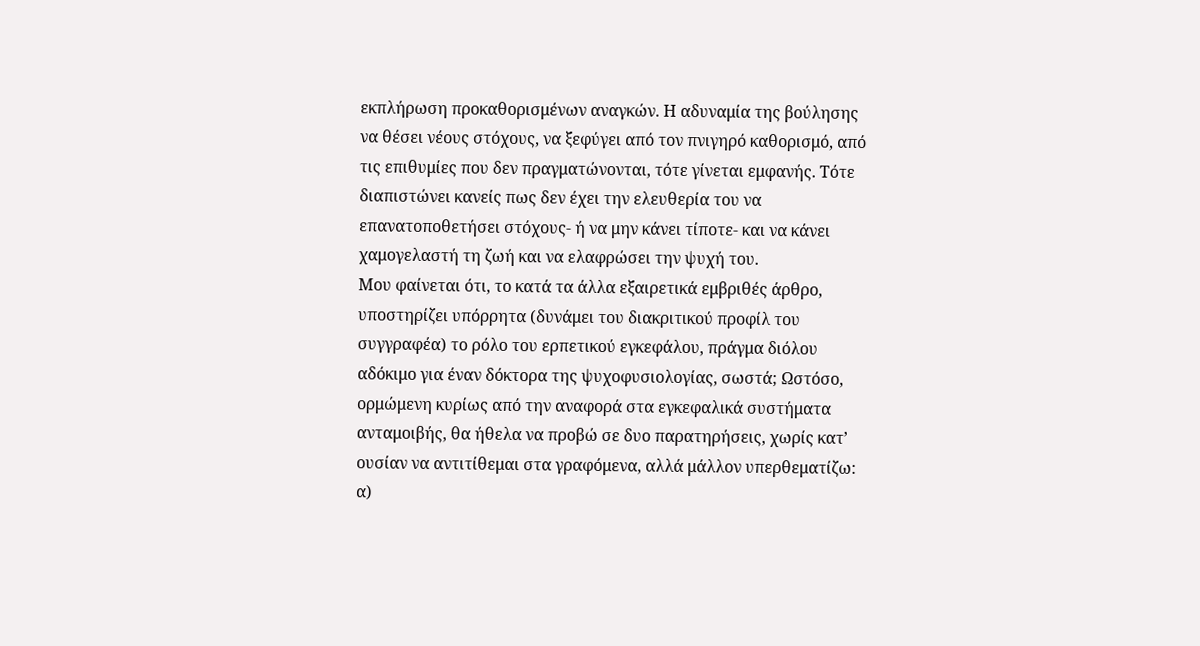εκπλήρωση προκαθορισμένων αναγκών. Η αδυναμία της βούλησης να θέσει νέους στόχους, να ξεφύγει από τον πνιγηρό καθορισμό, από τις επιθυμίες που δεν πραγματώνονται, τότε γίνεται εμφανής. Τότε διαπιστώνει κανείς πως δεν έχει την ελευθερία του να επανατοποθετήσει στόχους- ή να μην κάνει τίποτε- και να κάνει χαμογελαστή τη ζωή και να ελαφρώσει την ψυχή του.
Μου φαίνεται ότι, το κατά τα άλλα εξαιρετικά εμβριθές άρθρο, υποστηρίζει υπόρρητα (δυνάμει του διακριτικού προφίλ του συγγραφέα) το ρόλο του ερπετικού εγκεφάλου, πράγμα διόλου αδόκιμο για έναν δόκτορα της ψυχοφυσιολογίας, σωστά; Ωστόσο, ορμώμενη κυρίως από την αναφορά στα εγκεφαλικά συστήματα ανταμοιβής, θα ήθελα να προβώ σε δυο παρατηρήσεις, χωρίς κατ’ ουσίαν να αντιτίθεμαι στα γραφόμενα, αλλά μάλλον υπερθεματίζω:
α)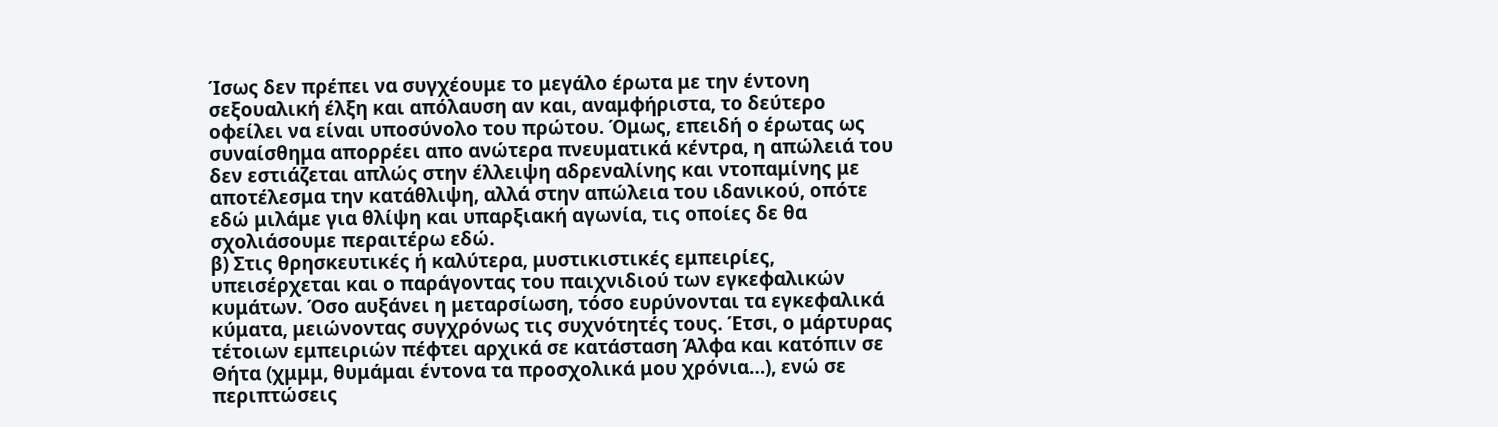Ίσως δεν πρέπει να συγχέουμε το μεγάλο έρωτα με την έντονη σεξουαλική έλξη και απόλαυση αν και, αναμφήριστα, το δεύτερο οφείλει να είναι υποσύνολο του πρώτου. Όμως, επειδή ο έρωτας ως συναίσθημα απορρέει απο ανώτερα πνευματικά κέντρα, η απώλειά του δεν εστιάζεται απλώς στην έλλειψη αδρεναλίνης και ντοπαμίνης με αποτέλεσμα την κατάθλιψη, αλλά στην απώλεια του ιδανικού, οπότε εδώ μιλάμε για θλίψη και υπαρξιακή αγωνία, τις οποίες δε θα σχολιάσουμε περαιτέρω εδώ.
β) Στις θρησκευτικές ή καλύτερα, μυστικιστικές εμπειρίες, υπεισέρχεται και ο παράγοντας του παιχνιδιού των εγκεφαλικών κυμάτων. Όσο αυξάνει η μεταρσίωση, τόσο ευρύνονται τα εγκεφαλικά κύματα, μειώνοντας συγχρόνως τις συχνότητές τους. Έτσι, ο μάρτυρας τέτοιων εμπειριών πέφτει αρχικά σε κατάσταση Άλφα και κατόπιν σε Θήτα (χμμμ, θυμάμαι έντονα τα προσχολικά μου χρόνια…), ενώ σε περιπτώσεις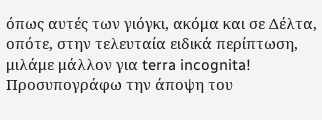όπως αυτές των γιόγκι, ακόμα και σε Δέλτα, οπότε, στην τελευταία ειδικά περίπτωση, μιλάμε μάλλον για terra incognita!
Προσυπογράφω την άποψη του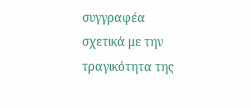συγγραφέα σχετικά με την τραγικότητα της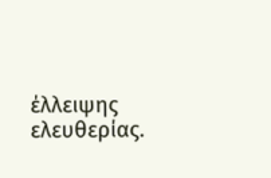έλλειψης ελευθερίας.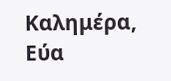Καλημέρα,
Εύα